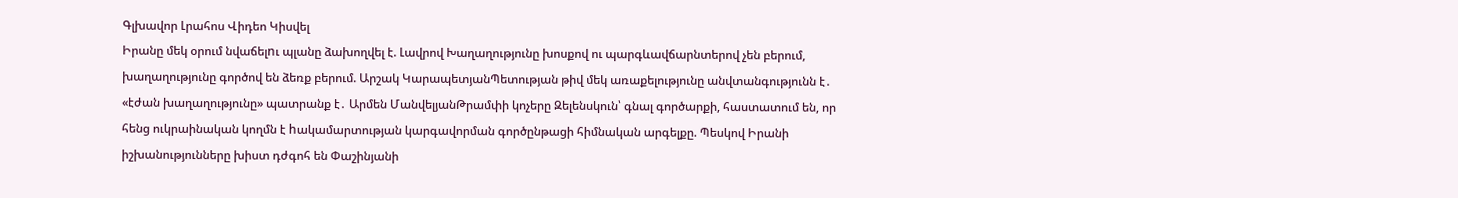Գլխավոր Լրահոս Վիդեո Կիսվել
Իրանը մեկ օրում նվաճելnւ պլանը ձախողվել է. Լավրով Խաղաղությունը խոսքով ու պարգևավճարնտերով չեն բերում, խաղաղությունը գործով են ձեռք բերում. Արշակ ԿարապետյանՊետության թիվ մեկ առաքելությունը անվտանգությունն է․ «էժան խաղաղությունը» պատրանք է․ Արմեն ՄանվելյանԹրամփի կոչերը Զելենսկուն՝ գնալ գործարքի, հաստատում են, որ հենց ուկրաինական կողմն է hակամարտության կարգավորման գործընթացի հիմնական արգելքը. Պեսկով Իրանի իշխանությունները խիստ դժգոհ են Փաշինյանի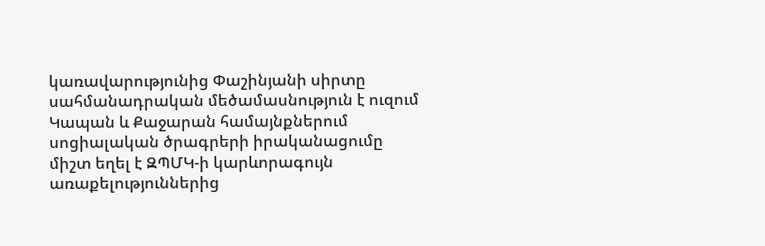կառավարությունից Փաշինյանի սիրտը սահմանադրական մեծամասնություն է ուզում Կապան և Քաջարան համայնքներում սոցիալական ծրագրերի իրականացումը միշտ եղել է ԶՊՄԿ-ի կարևորագույն առաքելություններից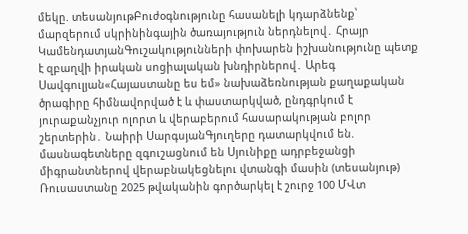մեկը. տեսանյութԲուժօգնությունը հասանելի կդարձնենք՝ մարզերում սկրինինգային ծառայություն ներդնելով․ Հրայր ԿամենդատյանԳուշակությունների փոխարեն իշխանությունը պետք է զբաղվի իրական սոցիալական խնդիրներով․ Արեգ Սավգուլյան«Հայաստանը ես եմ» նախաձեռնության քաղաքական ծրագիրը հիմնավորված է և փաստարկված, ընդգրկում է յուրաքանչյուր ոլորտ և վերաբերում հասարակության բոլոր շերտերին․ Նաիրի ՍարգսյանԳյուղերը դատարկվում են. մասնագետները զգուշացնում են Սյունիքը ադրբեջանցի միգրանտներով վերաբնակեցնելու վտանգի մասին (տեսանյութ) Ռուսաստանը 2025 թվականին գործարկել է շուրջ 100 ՄՎտ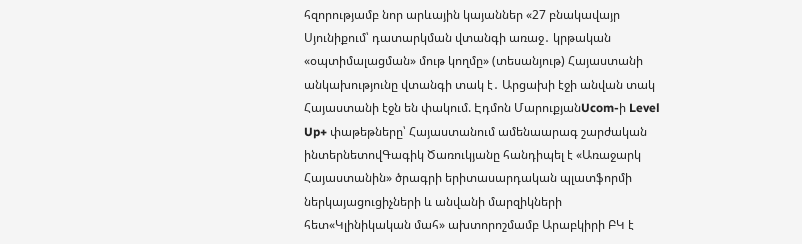հզորությամբ նոր արևային կայաններ «27 բնակավայր Սյունիքում՝ դատարկման վտանգի առաջ․ կրթական «օպտիմալացման» մութ կողմը» (տեսանյութ) Հայաստանի անկախությունը վտանգի տակ է․ Արցախի էջի անվան տակ Հայաստանի էջն են փակում. Էդմոն ՄարուքյանUcom-ի Level Up+ փաթեթները՝ Հայաստանում ամենաարագ շարժական ինտերնետովԳագիկ Ծառուկյանը հանդիպել է «Առաջարկ Հայաստանին» ծրագրի երիտասարդական պլատֆորմի ներկայացուցիչների և անվանի մարզիկների հետ«Կլինիկական մահ» ախտորոշմամբ Արաբկիրի ԲԿ է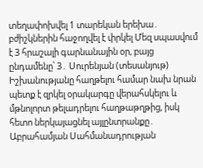տեղափոխվել 1 տարեկան երեխա․ բժիշկներին հաջողվել է փրկել Մեզ սպասվում է 3 հրաշալի գարնանային օր, բայց ընդամենը՝ 3․ Սուրենյան (տեսանյութ) Իշխանությանը հաղթելու համար նախ նրան պետք է զրկել օրակարգը վերահսկելու և մթնոլորտ թելադրելու հաղթաթղթից, իսկ հետո ներկայացնել այլընտրանքը․ Աբրահամյան Սահմանադրության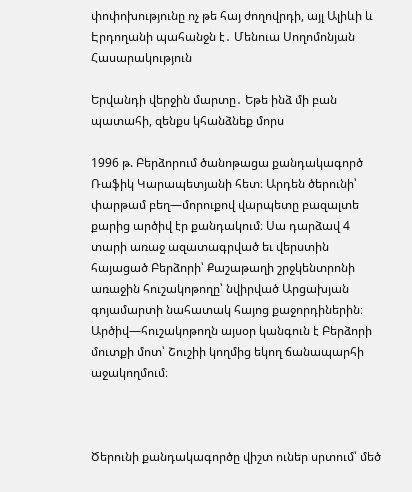փոփոխությունը ոչ թե հայ ժողովրդի, այլ Ալիևի և Էրդողանի պահանջն է․ Մենուա Սողոմոնյան
Հասարակություն

Երվանդի վերջին մարտը․ Եթե ինձ մի բան պատահի, զենքս կհանձնեք մորս

1996 թ. Բերձորում ծանոթացա քանդակագործ Ռաֆիկ Կարապետյանի հետ։ Արդեն ծերունի՝ փարթամ բեղ—մորուքով վարպետը բազալտե քարից արծիվ էր քանդակում։ Սա դարձավ 4 տարի առաջ ազատագրված եւ վերստին հայացած Բերձորի՝ Քաշաթաղի շրջկենտրոնի առաջին հուշակոթողը՝ նվիրված Արցախյան գոյամարտի նահատակ հայոց քաջորդիներին։ Արծիվ—հուշակոթողն այսօր կանգուն է Բերձորի մուտքի մոտ՝ Շուշիի կողմից եկող ճանապարհի աջակողմում։



Ծերունի քանդակագործը վիշտ ուներ սրտում՝ մեծ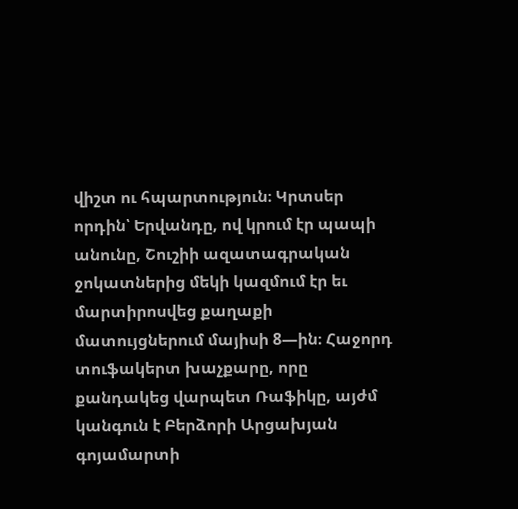վիշտ ու հպարտություն։ Կրտսեր որդին՝ Երվանդը, ով կրում էր պապի անունը, Շուշիի ազատագրական ջոկատներից մեկի կազմում էր եւ մարտիրոսվեց քաղաքի մատույցներում մայիսի 8—ին։ Հաջորդ տուֆակերտ խաչքարը, որը քանդակեց վարպետ Ռաֆիկը, այժմ կանգուն է Բերձորի Արցախյան գոյամարտի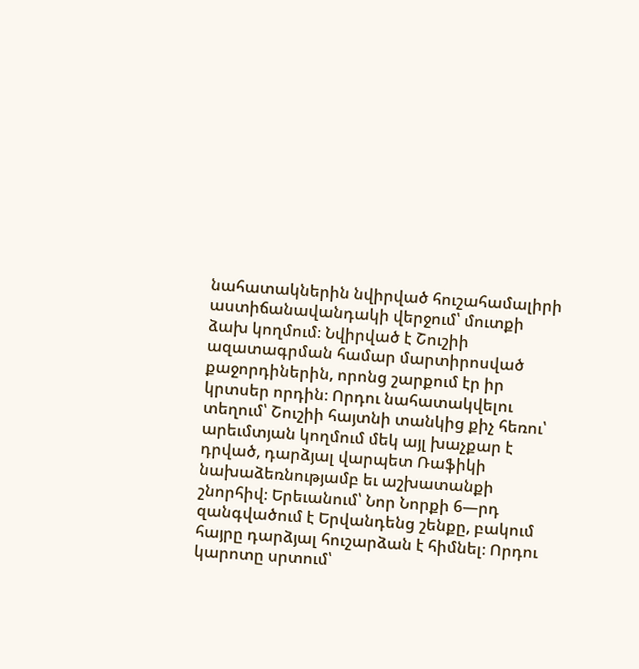նահատակներին նվիրված հուշահամալիրի աստիճանավանդակի վերջում՝ մուտքի ձախ կողմում։ Նվիրված է Շուշիի ազատագրման համար մարտիրոսված քաջորդիներին, որոնց շարքում էր իր կրտսեր որդին։ Որդու նահատակվելու տեղում՝ Շուշիի հայտնի տանկից քիչ հեռու՝ արեւմտյան կողմում մեկ այլ խաչքար է դրված, դարձյալ վարպետ Ռաֆիկի նախաձեռնությամբ եւ աշխատանքի շնորհիվ։ Երեւանում՝ Նոր Նորքի 6—րդ զանգվածում է Երվանդենց շենքը, բակում հայրը դարձյալ հուշարձան է հիմնել։ Որդու կարոտը սրտում՝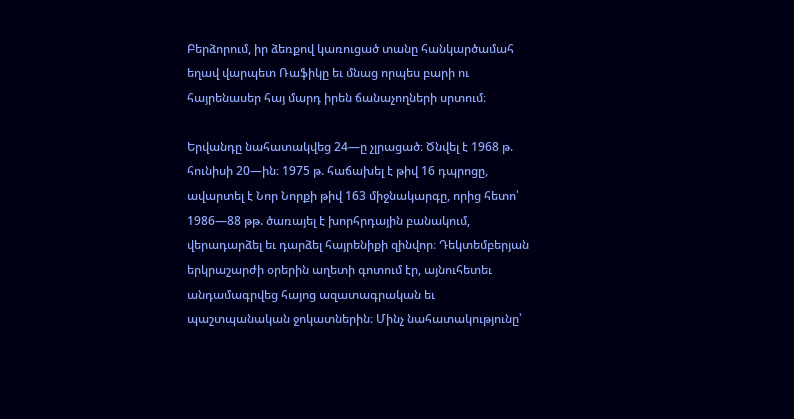Բերձորում, իր ձեռքով կառուցած տանը հանկարծամահ եղավ վարպետ Ռաֆիկը եւ մնաց որպես բարի ու հայրենասեր հայ մարդ իրեն ճանաչողների սրտում։

Երվանդը նահատակվեց 24—ը չլրացած։ Ծնվել է 1968 թ. հունիսի 20—ին։ 1975 թ. հաճախել է թիվ 16 դպրոցը, ավարտել է Նոր Նորքի թիվ 163 միջնակարգը, որից հետո՝ 1986—88 թթ. ծառայել է խորհրդային բանակում, վերադարձել եւ դարձել հայրենիքի զինվոր։ Դեկտեմբերյան երկրաշարժի օրերին աղետի գոտում էր, այնուհետեւ անդամագրվեց հայոց ազատագրական եւ պաշտպանական ջոկատներին։ Մինչ նահատակությունը՝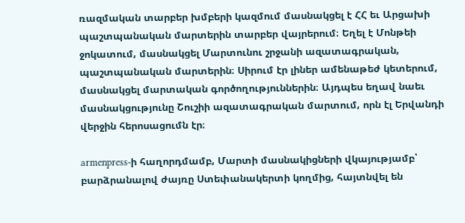ռազմական տարբեր խմբերի կազմում մասնակցել է ՀՀ եւ Արցախի պաշտպանական մարտերին տարբեր վայրերում։ Եղել է Մոնթեի ջոկատում, մասնակցել Մարտունու շրջանի ազատագրական, պաշտպանական մարտերին։ Սիրում էր լիներ ամենաթեժ կետերում, մասնակցել մարտական գործողություններին։ Այդպես եղավ նաեւ մասնակցությունը Շուշիի ազատագրական մարտում, որն էլ Երվանդի վերջին հերոսացումն էր։

armenpress-ի հաղորդմամբ, Մարտի մասնակիցների վկայությամբ՝ բարձրանալով ժայռը Ստեփանակերտի կողմից, հայտնվել են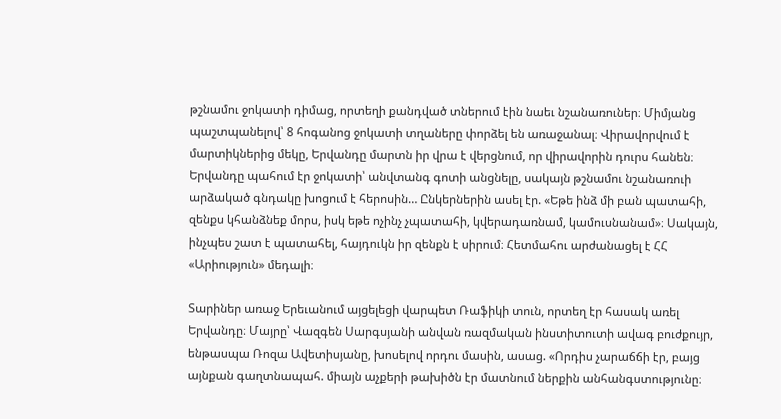թշնամու ջոկատի դիմաց, որտեղի քանդված տներում էին նաեւ նշանառուներ։ Միմյանց պաշտպանելով՝ 8 հոգանոց ջոկատի տղաները փորձել են առաջանալ։ Վիրավորվում է մարտիկներից մեկը, Երվանդը մարտն իր վրա է վերցնում, որ վիրավորին դուրս հանեն։ Երվանդը պահում էր ջոկատի՝ անվտանգ գոտի անցնելը, սակայն թշնամու նշանառուի արձակած գնդակը խոցում է հերոսին… Ընկերներին ասել էր. «Եթե ինձ մի բան պատահի, զենքս կհանձնեք մորս, իսկ եթե ոչինչ չպատահի, կվերադառնամ, կամուսնանամ»։ Սակայն, ինչպես շատ է պատահել, հայդուկն իր զենքն է սիրում։ Հետմահու արժանացել է ՀՀ «Արիություն» մեդալի։

Տարիներ առաջ Երեւանում այցելեցի վարպետ Ռաֆիկի տուն, որտեղ էր հասակ առել Երվանդը։ Մայրը՝ Վազգեն Սարգսյանի անվան ռազմական ինստիտուտի ավագ բուժքույր, ենթասպա Ռոզա Ավետիսյանը, խոսելով որդու մասին, ասաց. «Որդիս չարաճճի էր, բայց այնքան գաղտնապահ. միայն աչքերի թախիծն էր մատնում ներքին անհանգստությունը։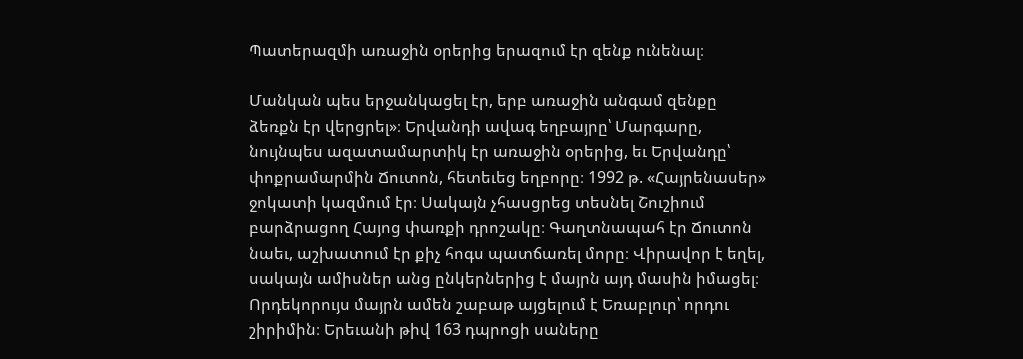Պատերազմի առաջին օրերից երազում էր զենք ունենալ։

Մանկան պես երջանկացել էր, երբ առաջին անգամ զենքը ձեռքն էր վերցրել»։ Երվանդի ավագ եղբայրը՝ Մարգարը, նույնպես ազատամարտիկ էր առաջին օրերից, եւ Երվանդը՝ փոքրամարմին Ճուտոն, հետեւեց եղբորը։ 1992 թ. «Հայրենասեր» ջոկատի կազմում էր։ Սակայն չհասցրեց տեսնել Շուշիում բարձրացող Հայոց փառքի դրոշակը։ Գաղտնապահ էր Ճուտոն նաեւ, աշխատում էր քիչ հոգս պատճառել մորը։ Վիրավոր է եղել, սակայն ամիսներ անց ընկերներից է մայրն այդ մասին իմացել։ Որդեկորույս մայրն ամեն շաբաթ այցելում է Եռաբլուր՝ որդու շիրիմին։ Երեւանի թիվ 163 դպրոցի սաները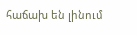հաճախ են լինում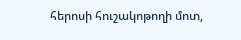հերոսի հուշակոթողի մոտ,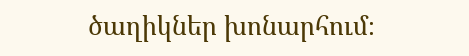ծաղիկներ խոնարհում։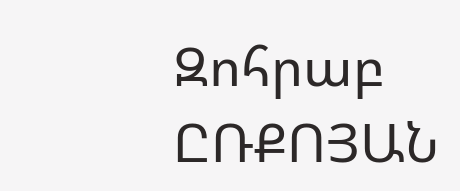Զոհրաբ ԸՌՔՈՅԱՆ